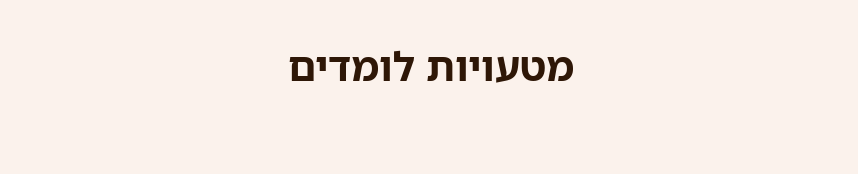מטעויות לומדים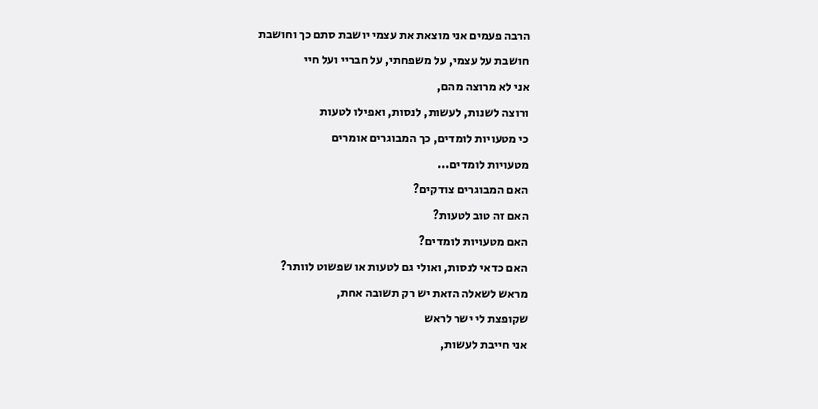הרבה פעמים אני מוצאת את עצמי יושבת סתם כך וחושבת
חושבת על עצמי, על משפחתי, על חבריי ועל חיי
אני לא מרוצה מהם,
ורוצה לשנות, לעשות, לנסות, ואפילו לטעות
כי מטעויות לומדים, כך המבוגרים אומרים
מטעויות לומדים...
האם המבוגרים צודקים?
האם זה טוב לטעות?
האם מטעויות לומדים?
האם כדאי לנסות, ואולי גם לטעות או שפשוט לוותר?
מראש לשאלה הזאת יש רק תשובה אחת,
שקופצת לי ישר לראש
אני חייבת לעשות,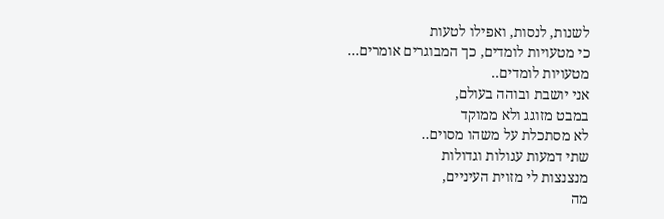לשנות, לנסות, ואפילו לטעות
כי מטעויות לומדים, כך המבוגרים אומרים...
מטעויות לומדים..
אני יושבת ובוהה בעולם,
במבט מזוגג ולא ממוקד
לא מסתכלת על משהו מסוים..
שתי דמעות עגולות וגדולות
מנצנצות לי מזוית העיניים,
מה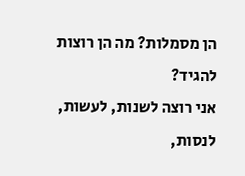הן מסמלות? מה הן רוצות להגיד?
אני רוצה לשנות, לעשות, לנסות,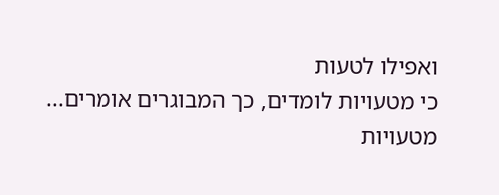ואפילו לטעות
כי מטעויות לומדים, כך המבוגרים אומרים...
מטעויות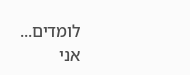לומדים...
אני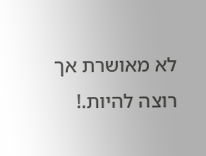לא מאושרת אך רוצה להיות.!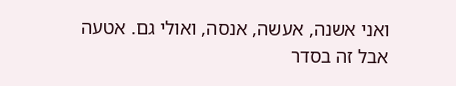ואני אשנה, אעשה, אנסה, ואולי גם. אטעה
אבל זה בסדר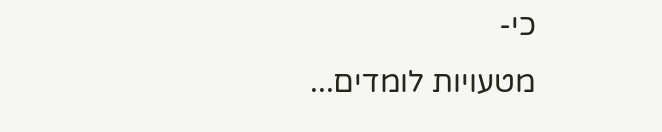כי-
מטעויות לומדים...